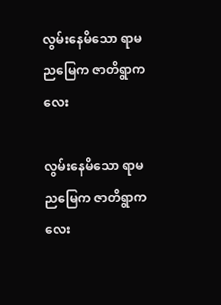လွမ်းနေမိသော ရာမညမြေက ဇာတိရွာကလေး

လွမ်းနေမိသော ရာမညမြေက ဇာတိရွာကလေး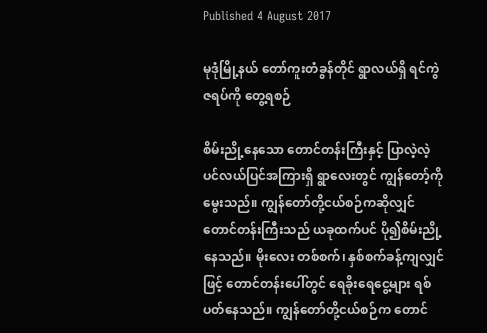Published 4 August 2017

မုဒုံမြို့နယ် တော်ကူးတံခွန်တိုင် ရွာလယ်ရှိ ရင်ကွဲဇရပ်ကို တွေ့ရစဉ်

စိမ်းညို့နေသော တောင်တန်းကြီးနှင့် ပြာလဲ့လဲ့ ပင်လယ်ပြင်အကြားရှိ ရွာလေးတွင် ကျွန်တော့်ကို မွေးသည်။ ကျွန်တော်တို့ငယ်စဉ်ကဆိုလျှင် တောင်တန်းကြီးသည် ယခုထက်ပင် ပို၍စိမ်းညို့နေသည်။ မိုးလေး တစ်စက်၊ နှစ်စက်ခန့်ကျလျှင်ဖြင့် တောင်တန်းပေါ်တွင် ရေခိုးရေငွေ့များ ရစ်ပတ်နေသည်။ ကျွန်တော်တို့ငယ်စဉ်က တောင်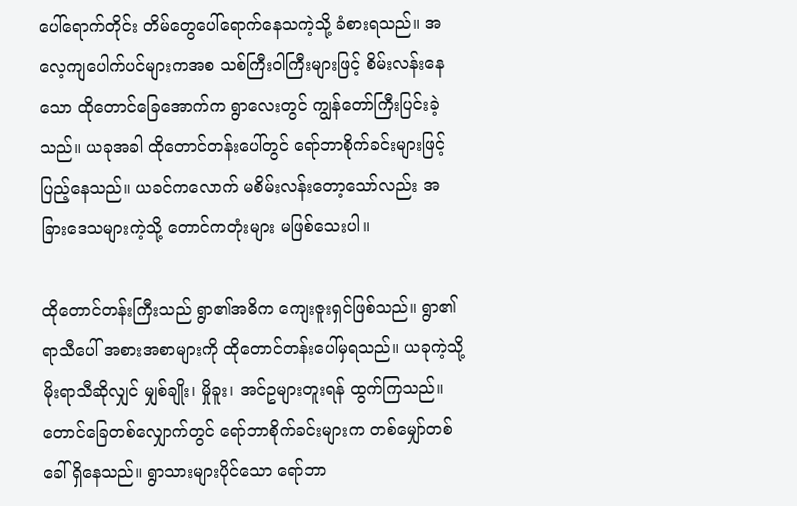ပေါ်ရောက်တိုင်း တိမ်တွေပေါ်ရောက်နေသကဲ့သို့ ခံစားရသည်။ အလေ့ကျပေါက်ပင်များကအစ သစ်ကြီးဝါကြီးများဖြင့် စိမ်းလန်းနေသော ထိုတောင်ခြေအောက်က ရွာလေးတွင် ကျွန်တော်ကြီးပြင်းခဲ့သည်။ ယခုအခါ ထိုတောင်တန်းပေါ်တွင် ရော်ဘာစိုက်ခင်းများဖြင့် ပြည့်နေသည်။ ယခင်ကလောက် မစိမ်းလန်းတော့သော်လည်း အခြားဒေသများကဲ့သို့ တောင်ကတုံးများ မဖြစ်သေးပါ။

ထိုတောင်တန်းကြီးသည် ရွာ၏အဓိက ကျေးဇူးရှင်ဖြစ်သည်။ ရွာ၏ရာသီပေါ် အစားအစာများကို ထိုတောင်တန်းပေါ်မှရသည်။ ယခုကဲ့သို့ မိုးရာသီဆိုလျှင် မျှစ်ချိုး၊ မှိုခူး၊ အင်ဥများတူးရန် ထွက်ကြသည်။ တောင်ခြေတစ်လျှောက်တွင် ရော်ဘာစိုက်ခင်းများက တစ်မျှော်တစ်ခေါ် ရှိနေသည်။ ရွာသားများပိုင်သော ရော်ဘာ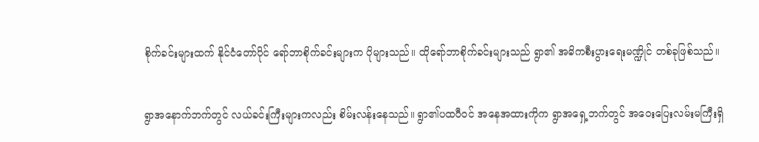စိုက်ခင်းများထက် နိုင်ငံတော်ပိုင် ရော်ဘာစိုက်ခင်းများက ပိုများသည်။ ထိုရော်ဘာစိုက်ခင်းများသည် ရွာ၏ အဓိကစီးပွားရေးမဏ္ဍိုင် တစ်ခုဖြစ်သည်။

ရွာအနောက်ဘက်တွင် လယ်ခင်းကြီးများကလည်း စိမ်းလန်းနေသည်။ ရွာ၏ပထဝီဝင် အနေအထားကိုက ရွာအရှေ့ဘက်တွင် အဝေးပြေးလမ်းမကြီးရှိ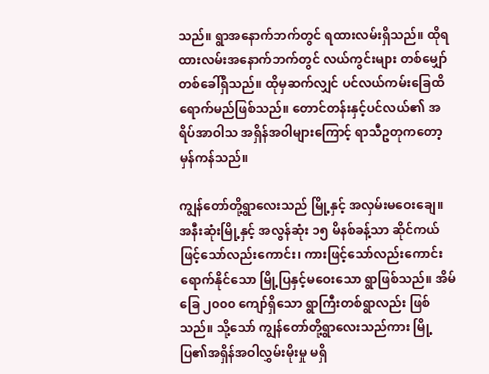သည်။ ရွာအနောက်ဘက်တွင် ရထားလမ်းရှိသည်။ ထိုရထားလမ်းအနောက်ဘက်တွင် လယ်ကွင်းများ တစ်မျှော်တစ်ခေါ်ရှိသည်။ ထိုမှဆက်လျှင် ပင်လယ်ကမ်းခြေထိရောက်မည်ဖြစ်သည်။ တောင်တန်းနှင့်ပင်လယ်၏ အရိပ်အာဝါသ အရှိန်အဝါများကြောင့် ရာသီဥတုကတော့ မှန်ကန်သည်။

ကျွန်တော်တို့ရွာလေးသည် မြို့နှင့် အလှမ်းမဝေးချေ။ အနီးဆုံးမြို့နှင့် အလွန်ဆုံး ၁၅ မိနစ်ခန့်သာ ဆိုင်ကယ်ဖြင့်သော်လည်းကောင်း၊ ကားဖြင့်သော်လည်းကောင်း ရောက်နိုင်သော မြို့ပြနှင့်မဝေးသော ရွာဖြစ်သည်။ အိမ်ခြေ ၂၀၀၀ ကျော်ရှိသော ရွာကြီးတစ်ရွာလည်း ဖြစ်သည်။ သို့သော် ကျွန်တော်တို့ရွာလေးသည်ကား မြို့ပြ၏အရှိန်အဝါလွှမ်းမိုးမှု မရှိ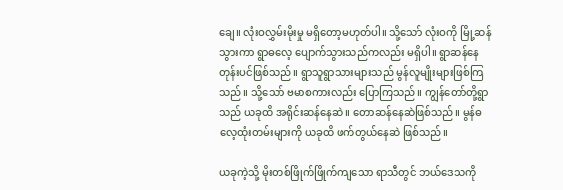ချေ။ လုံးဝလွှမ်းမိုးမှု မရှိတော့မဟုတ်ပါ။ သို့သော် လုံးဝကို မြို့ဆန်သွားကာ ရွာဓလေ့ ပျောက်သွားသည်ကလည်း မရှိပါ။ ရွာဆန်နေတုန်းပင်ဖြစ်သည်။ ရွာသူရွာသားများသည် မွန်လူမျိုးများဖြစ်ကြသည်။ သို့သော် ဗမာစကားလည်း ပြောကြသည်။ ကျွန်တော်တို့ရွာသည် ယခုထိ အရိုင်းဆန်နေဆဲ။ တောဆန်နေဆဲဖြစ်သည်။ မွန်ဓလေ့ထုံးတမ်းများကို ယခုထိ ဖက်တွယ်နေဆဲ ဖြစ်သည်။

ယခုကဲ့သို့ မိုးတစ်ဖြိုက်ဖြိုက်ကျသော ရာသီတွင် ဘယ်ဒေသကို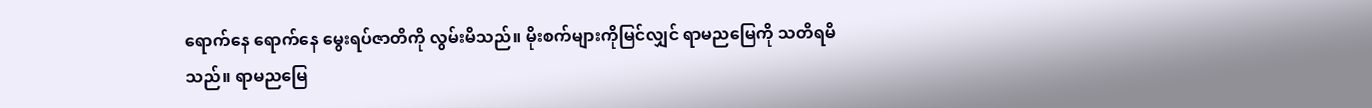ရောက်နေ ရောက်နေ မွေးရပ်ဇာတိကို လွမ်းမိသည်။ မိုးစက်များကိုမြင်လျှင် ရာမညမြေကို သတိရမိသည်။ ရာမညမြေ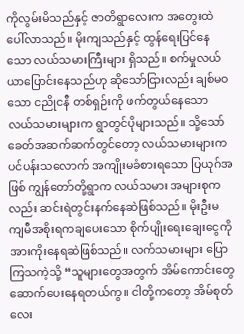ကိုလွမ်းမိသည်နှင့် ဇာတိရွာလေးက အတွေးထဲ ပေါ်လာသည်။ မိုးကျသည်နှင့် ထွန်ရေးပြင်နေသော လယ်သမားကြီးများ ရှိသည်။ စက်မှုလယ်ယာပြောင်းနေသည်ဟု ဆိုသော်ငြားလည်း ချစ်မဝသော ငညိုငနီ တစ်ရှဉ်းကို ဖက်တွယ်နေသော လယ်သမားများက ရွာတွင်ပိုများသည်။ သို့သော် ခေတ်အဆက်ဆက်တွင်တော့ လယ်သမားများက ပင်ပန်းသလောက် အကျိုးမခံစားရသော ပြယုဂ်အဖြစ် ကျွန်တော်တို့ရွာက လယ်သမား အများစုကလည်း ဆင်းရဲတွင်းနက်နေဆဲဖြစ်သည်။ မိုးဦးမကျမီအစိုးရကချပေးသော စိုက်ပျိုးရေးချေးငွေကို အားကိုးနေရဆဲဖြစ်သည်။ လက်သမားများ ပြောကြသကဲ့သို့ “သူများတွေအတွက် အိမ်ကောင်းတွေ ဆောက်ပေးနေရတယ်ကွ။ ငါတို့ကတော့ အိမ်စုတ်လေး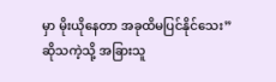မှာ မိုးယိုနေတာ အခုထိမပြင်နိုင်သေး” ဆိုသကဲ့သို့ အခြားသူ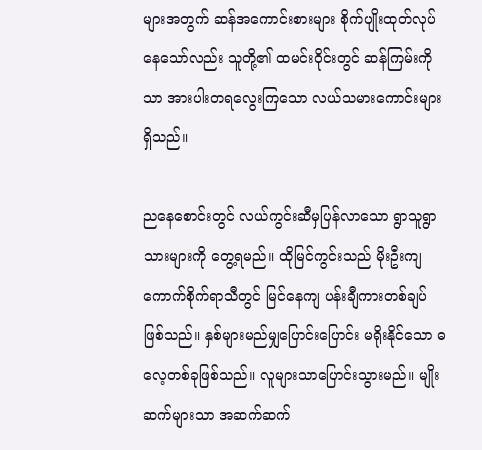များအတွက် ဆန်အကောင်းစားများ စိုက်ပျိုးထုတ်လုပ်နေသော်လည်း သူတို့၏ ထမင်းဝိုင်းတွင် ဆန်ကြမ်းကိုသာ အားပါးတရလွေးကြသော လယ်သမားကောင်းများရှိသည်။

ညနေစောင်းတွင် လယ်ကွင်းဆီမှပြန်လာသော ရွာသူရွာသားများကို တွေ့ရမည်။ ထိုမြင်ကွင်းသည် မိုးဦးကျကောက်စိုက်ရာသီတွင် မြင်နေကျ ပန်းချီကားတစ်ချပ်ဖြစ်သည်။ နှစ်များမည်မျှပြောင်းပြောင်း မရိုးနိုင်သော ဓလေ့တစ်ခုဖြစ်သည်။ လူများသာပြောင်းသွားမည်။ မျိုးဆက်များသာ အဆက်ဆက်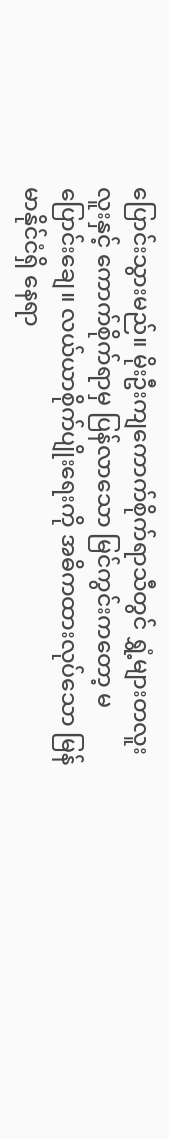ပြောင်းသွားမည်။ မိုးဦးကျကောက်စိုက်ရာသီတွင် ရွှံ့များတလူးလူးနှင့် ကောက်စိုက်ရာမှ ပြန်လာသော မြင်ကွင်းကတော့ မပြောင်းချေ။ လယ်ယာစိုက်ပျိုးရေးကို အဓိကထားလုပ်သော မြန်မာနိုင်ငံရှိ နေရာ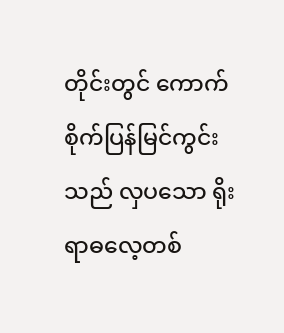တိုင်းတွင် ကောက်စိုက်ပြန်မြင်ကွင်းသည် လှပသော ရိုးရာဓလေ့တစ်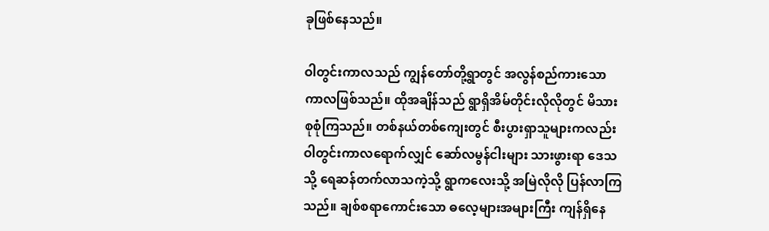ခုဖြစ်နေသည်။

ဝါတွင်းကာလသည် ကျွန်တော်တို့ရွာတွင် အလွန်စည်ကားသောကာလဖြစ်သည်။ ထိုအချိန်သည် ရွာရှိအိမ်တိုင်းလိုလိုတွင် မိသားစုစုံကြသည်။ တစ်နယ်တစ်ကျေးတွင် စီးပွားရှာသူများကလည်း ဝါတွင်းကာလရောက်လျှင် ဆော်လမွန်ငါးများ သားဖွားရာ ဒေသသို့ ရေဆန်တက်လာသကဲ့သို့ ရွာကလေးသို့ အမြဲလိုလို ပြန်လာကြသည်။ ချစ်စရာကောင်းသော ဓလေ့များအများကြီး ကျန်ရှိနေ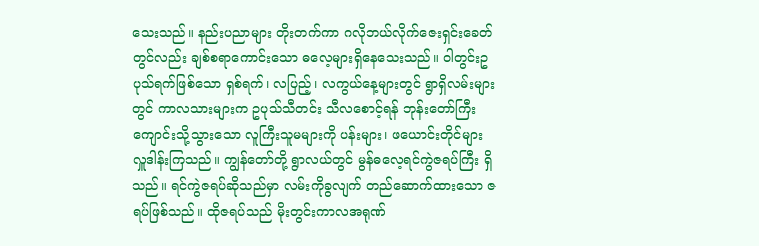သေးသည်။ နည်းပညာများ တိုးတက်ကာ ဂလိုဘယ်လိုက်ဇေးရှင်းခေတ်တွင်လည်း ချစ်စရာကောင်းသော ဓလေ့များရှိနေသေးသည်။ ဝါတွင်းဥပုသ်ရက်ဖြစ်သော ရှစ်ရက်၊ လပြည့်၊ လကွယ်နေ့များတွင် ရွာရှိလမ်းများတွင် ကာလသားများက ဥပုသ်သီတင်း သီလစောင့်ရန် ဘုန်းတော်ကြီးကျောင်းသို့သွားသော လူကြီးသူမများကို ပန်းများ၊ ဖယောင်းတိုင်များ လှူဒါန်းကြသည်။ ကျွန်တော်တို့ ရွာလယ်တွင် မွန်ဓလေ့ရင်ကွဲဇရပ်ကြီး ရှိသည်။ ရင်ကွဲဇရပ်ဆိုသည်မှာ လမ်းကိုခွလျက် တည်ဆောက်ထားသော ဇရပ်ဖြစ်သည်။ ထိုဇရပ်သည် မိုးတွင်းကာလအရုဏ်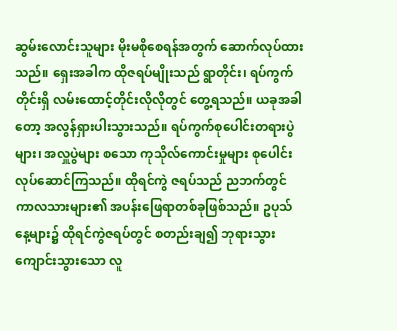ဆွမ်းလောင်းသူများ မိုးမစိုစေရန်အတွက် ဆောက်လုပ်ထားသည်။ ရှေးအခါက ထိုဇရပ်မျိုးသည် ရွာတိုင်း၊ ရပ်ကွက်တိုင်းရှိ လမ်းထောင့်တိုင်းလိုလိုတွင် တွေ့ရသည်။ ယခုအခါတော့ အလွန်ရှားပါးသွားသည်။ ရပ်ကွက်စုပေါင်းတရားပွဲများ၊ အလှူပွဲများ စသော ကုသိုလ်ကောင်းမှုများ စုပေါင်းလုပ်ဆောင်ကြသည်။ ထိုရင်ကွဲ ဇရပ်သည် ညဘက်တွင် ကာလသားများ၏ အပန်းဖြေရာတစ်ခုဖြစ်သည်။ ဥပုသ်နေ့များ၌ ထိုရင်ကွဲဇရပ်တွင် စတည်းချ၍ ဘုရားသွား ကျောင်းသွားသော လူ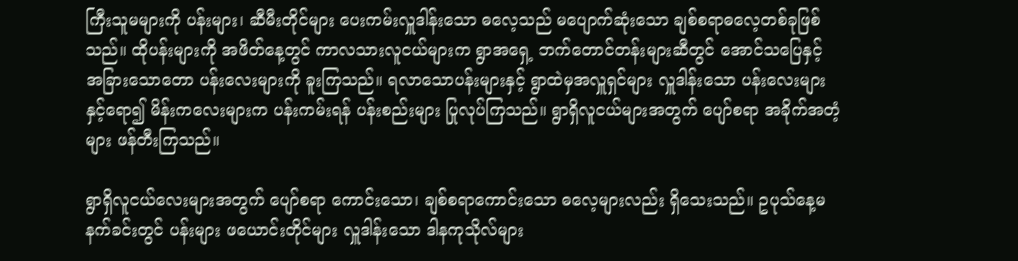ကြီးသူမများကို ပန်းများ၊ ဆီမီးတိုင်များ ပေးကမ်းလှူဒါန်းသော ဓလေ့သည် မပျောက်ဆုံးသော ချစ်စရာဓလေ့တစ်ခုဖြစ်သည်။ ထိုပန်းများကို အဖိတ်နေ့တွင် ကာလသားလူငယ်များက ရွာအရှေ့ ဘက်တောင်တန်းများဆီတွင် အောင်သပြေနှင့် အခြားသောတော ပန်းလေးများကို ခူးကြသည်။ ရလာသောပန်းများနှင့် ရွာထဲမှအလှူရှင်များ လှူဒါန်းသော ပန်းလေးများနှင့်ရော၍ မိန်းကလေးများက ပန်းကမ်းရန် ပန်းစည်းများ ပြုလုပ်ကြသည်။ ရွာရှိလူငယ်များအတွက် ပျော်စရာ အခိုက်အတံ့များ ဖန်တီးကြသည်။

ရွာရှိလူငယ်လေးများအတွက် ပျော်စရာ ကောင်းသော၊ ချစ်စရာကောင်းသော ဓလေ့များလည်း ရှိသေးသည်။ ဥပုသ်နေ့မနက်ခင်းတွင် ပန်းများ ဖယောင်းတိုင်များ လှူဒါန်းသော ဒါနကုသိုလ်များ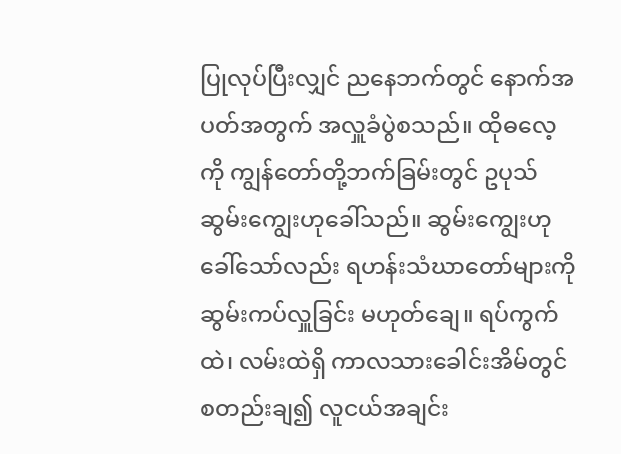ပြုလုပ်ပြီးလျှင် ညနေဘက်တွင် နောက်အပတ်အတွက် အလှူခံပွဲစသည်။ ထိုဓလေ့ကို ကျွန်တော်တို့ဘက်ခြမ်းတွင် ဥပုသ်ဆွမ်းကျွေးဟုခေါ်သည်။ ဆွမ်းကျွေးဟုခေါ်သော်လည်း ရဟန်းသံဃာတော်များကို ဆွမ်းကပ်လှူခြင်း မဟုတ်ချေ။ ရပ်ကွက်ထဲ၊ လမ်းထဲရှိ ကာလသားခေါင်းအိမ်တွင် စတည်းချ၍ လူငယ်အချင်း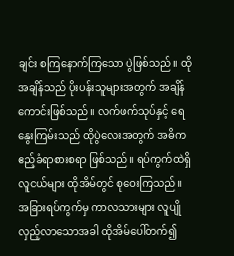ချင်း စကြနောက်ကြသော ပွဲဖြစ်သည်။ ထိုအချိန်သည် ပိုးပန်းသူများအတွက် အချိန်ကောင်းဖြစ်သည်။ လက်ဖက်သုပ်နှင့် ရေနွေးကြမ်းသည် ထိုပွဲလေးအတွက် အဓိက ဧည့်ခံရာစားစရာ ဖြစ်သည်။ ရပ်ကွက်ထဲရှိ လူငယ်များ ထိုအိမ်တွင် စုဝေးကြသည်။ အခြားရပ်ကွက်မှ ကာလသားများ လူပျိုလှည့်လာသောအခါ ထိုအိမ်ပေါ်တက်၍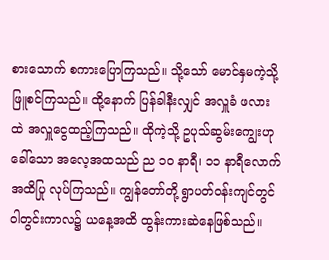စားသောက် စကားပြောကြသည်။ သို့သော် မောင်နှမကဲ့သို့ ဖြူစင်ကြသည်။ ထို့နောက် ပြန်ခါနီးလျှင် အလှူခံ ဖလားထဲ အလှူငွေထည့်ကြသည်။ ထိုကဲ့သို့ ဥပုသ်ဆွမ်းကျွေးဟုခေါ်သော အလေ့အထသည် ည ၁၀ နာရီ၊ ၁၁ နာရီလောက်အထိပြု လုပ်ကြသည်။ ကျွန်တော်တို့ ရွာပတ်ဝန်းကျင်တွင် ဝါတွင်းကာလ၌ ယနေ့အထိ ထွန်းကားဆဲနေဖြစ်သည်။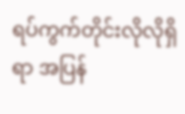ရပ်ကွက်တိုင်းလိုလိုရှိရာ အပြန်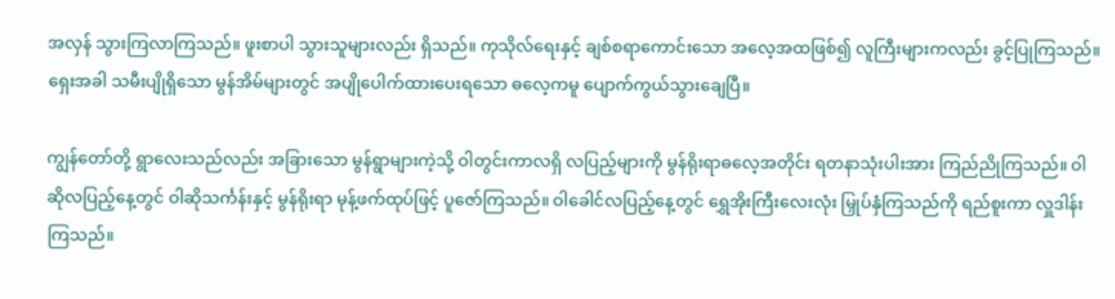အလှန် သွားကြလာကြသည်။ ဖူးစာပါ သွားသူများလည်း ရှိသည်။ ကုသိုလ်ရေးနှင့် ချစ်စရာကောင်းသော အလေ့အထဖြစ်၍ လူကြီးများကလည်း ခွင့်ပြုကြသည်။ ရှေးအခါ သမီးပျိုရှိသော မွန်အိမ်များတွင် အပျိုပေါက်ထားပေးရသော ဓလေ့ကမူ ပျောက်ကွယ်သွားချေပြီ။

ကျွန်တော်တို့ ရွာလေးသည်လည်း အခြားသော မွန်ရွာများကဲ့သို့ ဝါတွင်းကာလရှိ လပြည့်များကို မွန်ရိုးရာဓလေ့အတိုင်း ရတနာသုံးပါးအား ကြည်ညိုကြသည်။ ဝါဆိုလပြည့်နေ့တွင် ဝါဆိုသင်္ကန်းနှင့် မွန်ရိုးရာ မုန့်ဖက်ထုပ်ဖြင့် ပူဇော်ကြသည်။ ဝါခေါင်လပြည့်နေ့တွင် ရွှေအိုးကြီးလေးလုံး မြှုပ်နှံကြသည်ကို ရည်စူးကာ လှူဒါန်းကြသည်။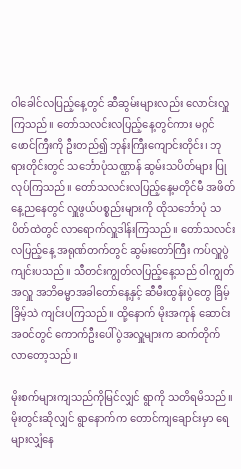ဝါခေါင်လပြည့်နေ့တွင် ဆီဆွမ်းများလည်း လောင်းလှူကြသည်။ တော်သလင်းလပြည့်နေ့တွင်ကား မဂ္ဂင်ဖောင်ကြီးကို ဦးတည်၍ ဘုန်းကြီးကျောင်းတိုင်း၊ ဘုရားတိုင်းတွင် သင်္ဘောပုံသဏ္ဌာန် ဆွမ်းသပိတ်များ ပြုလုပ်ကြသည်။ တော်သလင်းလပြည့်နေ့မတိုင်မီ အဖိတ်နေ့ညနေတွင် လှူဖွယ်ပစ္စည်းများကို ထိုသင်္ဘောပုံ သပိတ်ထဲတွင် လာရောက်လှူဒါန်းကြသည်။ တော်သလင်းလပြည့်နေ့ အရုဏ်တက်တွင် ဆွမ်းတော်ကြီး ကပ်လှူပွဲကျင်းပသည်။ သီတင်းကျွတ်လပြည့်နေ့သည် ဝါကျွတ်အလှူ အဘိဓမ္မာအခါတော်နေ့နှင့် ဆီမီးထွန်းပွဲတွေ ခြိမ့်ခြိမ့်သဲ ကျင်းပကြသည်။ ထို့နောက် မိုးအကုန် ဆောင်းအဝင်တွင် ကောက်ဦးပေါ်ပွဲအလှူများက ဆက်တိုက်လာတော့သည်။

မိုးစက်များကျသည်ကိုမြင်လျှင် ရွာကို သတိရမိသည်။ မိုးတွင်းဆိုလျှင် ရွာနောက်က တောင်ကျချောင်းမှာ ရေများလျှံနေ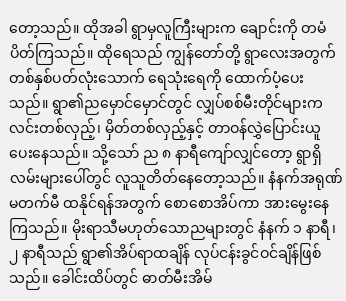တော့သည်။ ထိုအခါ ရွာမှလူကြီးများက ချောင်းကို တမံပိတ်ကြသည်။ ထိုရေသည် ကျွန်တော်တို့ ရွာလေးအတွက် တစ်နှစ်ပတ်လုံးသောက် ရေသုံးရေကို ထောက်ပံ့ပေးသည်။ ရွာ၏ညမှောင်မှောင်တွင် လျှပ်စစ်မီးတိုင်များက လင်းတစ်လှည့်၊ မှိတ်တစ်လှည့်နှင့် တာဝန်လွှဲပြောင်းယူပေးနေသည်။ သို့သော် ည ၈ နာရီကျော်လျှင်တော့ ရွာရှိလမ်းများပေါ်တွင် လူသူတိတ်နေတော့သည်။ နံနက်အရုဏ်မတက်မီ ထနိုင်ရန်အတွက် စောစောအိပ်ကာ အားမွေးနေကြသည်။ မိုးရာသီမဟုတ်သောညများတွင် နံနက် ၁ နာရီ၊ ၂ နာရီသည် ရွာ၏အိပ်ရာထချိန် လုပ်ငန်းခွင်ဝင်ချိန်ဖြစ်သည်။ ခေါင်းထိပ်တွင် ဓာတ်မီးအိမ်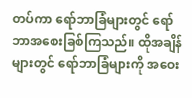တပ်ကာ ရော်ဘာခြံများတွင် ရော်ဘာအစေးခြစ်ကြသည်။ ထိုအချိန်များတွင် ရော်ဘာခြံများကို အဝေး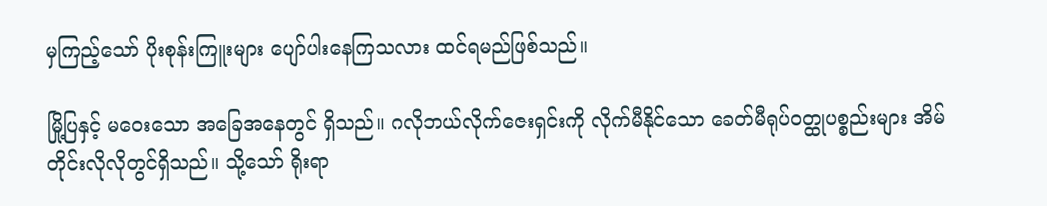မှကြည့်သော် ပိုးစုန်းကြူးများ ပျော်ပါးနေကြသလား ထင်ရမည်ဖြစ်သည်။

မြို့ပြနှင့် မဝေးသော အခြေအနေတွင် ရှိသည်။ ဂလိုဘယ်လိုက်ဇေးရှင်းကို လိုက်မီနိုင်သော ခေတ်မီရုပ်ဝတ္ထုပစ္စည်းများ အိမ်တိုင်းလိုလိုတွင်ရှိသည်။ သို့သော် ရိုးရာ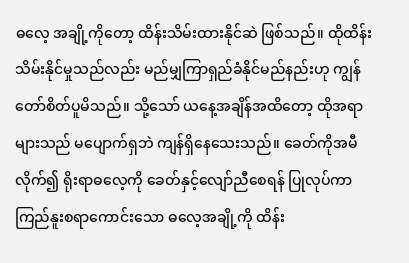ဓလေ့ အချို့ကိုတော့ ထိန်းသိမ်းထားနိုင်ဆဲ ဖြစ်သည်။ ထိုထိန်းသိမ်းနိုင်မှုသည်လည်း မည်မျှကြာရှည်ခံနိုင်မည်နည်းဟု ကျွန်တော်စိတ်ပူမိသည်။ သို့သော် ယနေ့အချိန်အထိတော့ ထိုအရာများသည် မပျောက်ရှဘဲ ကျန်ရှိနေသေးသည်။ ခေတ်ကိုအမီလိုက်၍ ရိုးရာဓလေ့ကို ခေတ်နှင့်လျော်ညီစေရန် ပြုလုပ်ကာ ကြည်နူးစရာကောင်းသော ဓလေ့အချို့ကို ထိန်း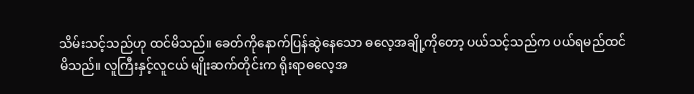သိမ်းသင့်သည်ဟု ထင်မိသည်။ ခေတ်ကိုနောက်ပြန်ဆွဲနေသော ဓလေ့အချို့ကိုတော့ ပယ်သင့်သည်က ပယ်ရမည်ထင်မိသည်။ လူကြီးနှင့်လူငယ် မျိုးဆက်တိုင်းက ရိုးရာဓလေ့အ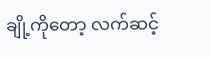ချို့ကိုတော့ လက်ဆင့်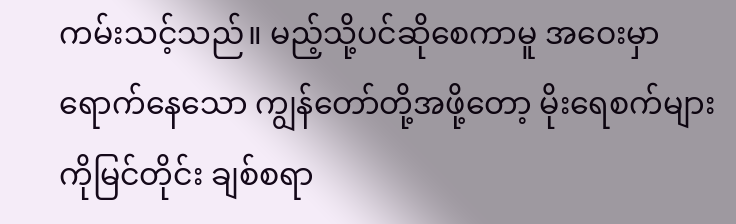ကမ်းသင့်သည်။ မည့်သို့ပင်ဆိုစေကာမူ အဝေးမှာရောက်နေသော ကျွန်တော်တို့အဖို့တော့ မိုးရေစက်များကိုမြင်တိုင်း ချစ်စရာ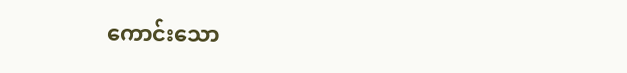ကောင်းသော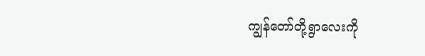ကျွန်တော်တို့ရွာလေးကို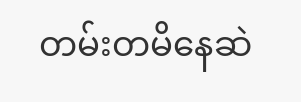တမ်းတမိနေဆဲ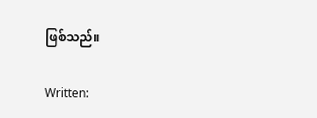ဖြစ်သည်။

Written: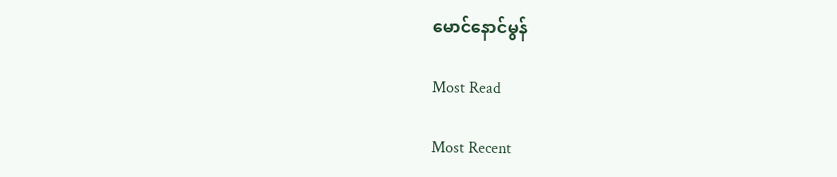မောင်နောင်မွန်

Most Read

Most Recent